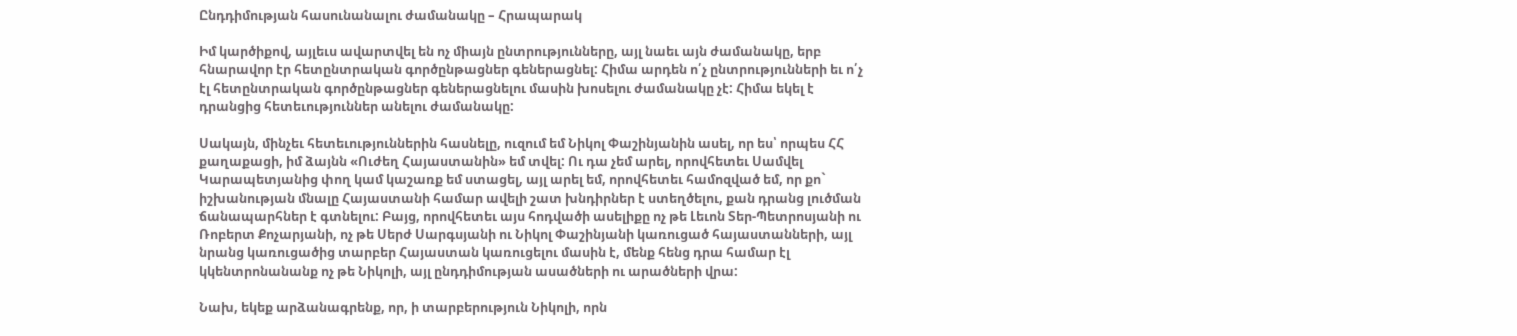Ընդդիմության հասունանալու ժամանակը – Հրապարակ

Իմ կարծիքով, այլեւս ավարտվել են ոչ միայն ընտրությունները, այլ նաեւ այն ժամանակը, երբ հնարավոր էր հետընտրական գործընթացներ գեներացնել: Հիմա արդեն ո՛չ ընտրությունների եւ ո՛չ էլ հետընտրական գործընթացներ գեներացնելու մասին խոսելու ժամանակը չէ: Հիմա եկել է դրանցից հետեւություններ անելու ժամանակը:

Սակայն, մինչեւ հետեւություններին հասնելը, ուզում եմ Նիկոլ Փաշինյանին ասել, որ ես՝ որպես ՀՀ քաղաքացի, իմ ձայնն «Ուժեղ Հայաստանին» եմ տվել: Ու դա չեմ արել, որովհետեւ Սամվել Կարապետյանից փող կամ կաշառք եմ ստացել, այլ արել եմ, որովհետեւ համոզված եմ, որ քո` իշխանության մնալը Հայաստանի համար ավելի շատ խնդիրներ է ստեղծելու, քան դրանց լուծման ճանապարհներ է գտնելու: Բայց, որովհետեւ այս հոդվածի ասելիքը ոչ թե Լեւոն Տեր-Պետրոսյանի ու Ռոբերտ Քոչարյանի, ոչ թե Սերժ Սարգսյանի ու Նիկոլ Փաշինյանի կառուցած հայաստանների, այլ նրանց կառուցածից տարբեր Հայաստան կառուցելու մասին է, մենք հենց դրա համար էլ կկենտրոնանանք ոչ թե Նիկոլի, այլ ընդդիմության ասածների ու արածների վրա:

Նախ, եկեք արձանագրենք, որ, ի տարբերություն Նիկոլի, որն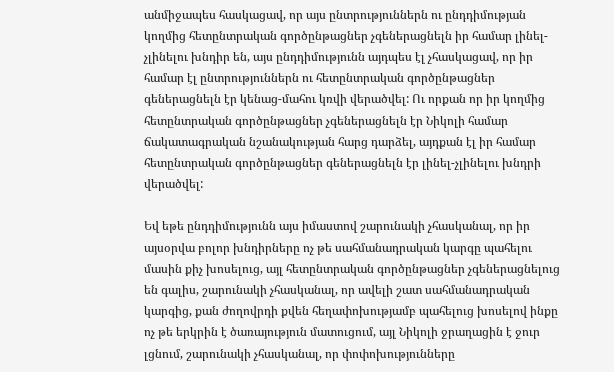անմիջապես հասկացավ, որ այս ընտրություններն ու ընդդիմության կողմից հետընտրական գործընթացներ չգեներացնելն իր համար լինել-չլինելու խնդիր են, այս ընդդիմությունն այդպես էլ չհասկացավ, որ իր համար էլ ընտրություններն ու հետընտրական գործընթացներ գեներացնելն էր կենաց-մահու կռվի վերածվել: Ու որքան որ իր կողմից հետընտրական գործընթացներ չգեներացնելն էր Նիկոլի համար ճակատագրական նշանակության հարց դարձել, այդքան էլ իր համար հետընտրական գործընթացներ գեներացնելն էր լինել-չլինելու խնդրի վերածվել:

Եվ եթե ընդդիմությունն այս իմաստով շարունակի չհասկանալ, որ իր այսօրվա բոլոր խնդիրները ոչ թե սահմանադրական կարգը պահելու մասին քիչ խոսելուց, այլ հետընտրական գործընթացներ չգեներացնելուց են գալիս, շարունակի չհասկանալ, որ ավելի շատ սահմանադրական կարգից, քան ժողովրդի քվեն հեղափոխությամբ պահելուց խոսելով ինքը ոչ թե երկրին է ծառայություն մատուցում, այլ Նիկոլի ջրաղացին է ջուր լցնում, շարունակի չհասկանալ, որ փոփոխությունները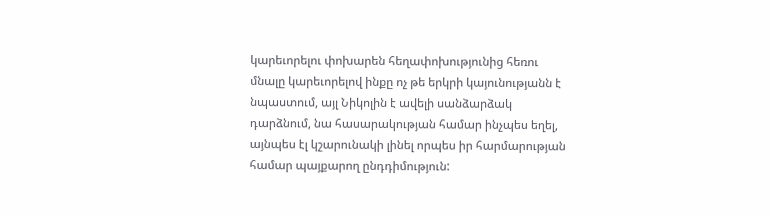կարեւորելու փոխարեն հեղափոխությունից հեռու մնալը կարեւորելով ինքը ոչ թե երկրի կայունությանն է նպաստում, այլ Նիկոլին է ավելի սանձարձակ դարձնում, նա հասարակության համար ինչպես եղել, այնպես էլ կշարունակի լինել որպես իր հարմարության համար պայքարող ընդդիմություն: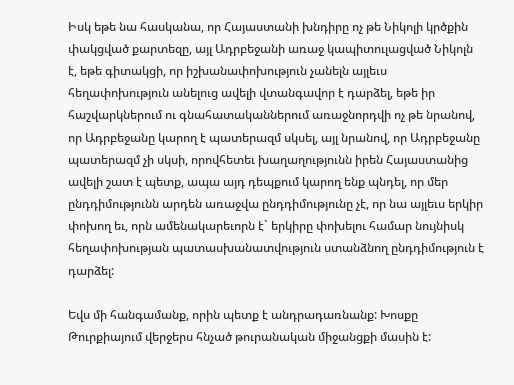Իսկ եթե նա հասկանա, որ Հայաստանի խնդիրը ոչ թե Նիկոլի կրծքին փակցված քարտեզը, այլ Ադրբեջանի առաջ կապիտուլացված Նիկոլն է, եթե գիտակցի, որ իշխանափոխություն չանելն այլեւս հեղափոխություն անելուց ավելի վտանգավոր է դարձել, եթե իր հաշվարկներում ու գնահատականներում առաջնորդվի ոչ թե նրանով, որ Ադրբեջանը կարող է պատերազմ սկսել, այլ նրանով, որ Ադրբեջանը պատերազմ չի սկսի, որովհետեւ խաղաղությունն իրեն Հայաստանից ավելի շատ է պետք, ապա այդ դեպքում կարող ենք պնդել, որ մեր ընդդիմությունն արդեն առաջվա ընդդիմությունը չէ, որ նա այլեւս երկիր փոխող եւ, որն ամենակարեւորն է` երկիրը փոխելու համար նույնիսկ հեղափոխության պատասխանատվություն ստանձնող ընդդիմություն է դարձել:

Եվս մի հանգամանք, որին պետք է անդրադառնանք: Խոսքը Թուրքիայում վերջերս հնչած թուրանական միջանցքի մասին է: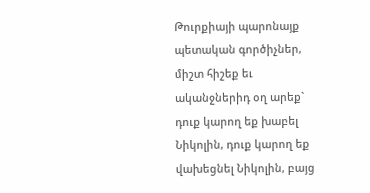Թուրքիայի պարոնայք պետական գործիչներ, միշտ հիշեք եւ ականջներիդ օղ արեք` դուք կարող եք խաբել Նիկոլին, դուք կարող եք վախեցնել Նիկոլին, բայց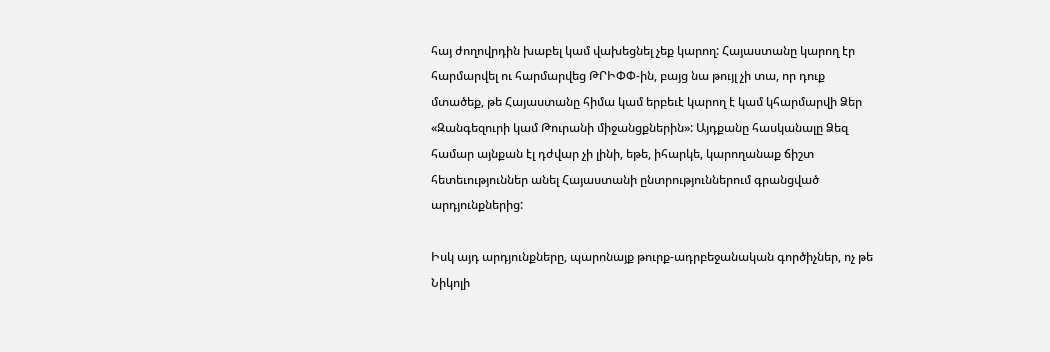հայ ժողովրդին խաբել կամ վախեցնել չեք կարող: Հայաստանը կարող էր հարմարվել ու հարմարվեց ԹՐԻՓՓ-ին, բայց նա թույլ չի տա, որ դուք մտածեք, թե Հայաստանը հիմա կամ երբեւէ կարող է կամ կհարմարվի Ձեր «Զանգեզուրի կամ Թուրանի միջանցքներին»: Այդքանը հասկանալը Ձեզ համար այնքան էլ դժվար չի լինի, եթե, իհարկե, կարողանաք ճիշտ հետեւություններ անել Հայաստանի ընտրություններում գրանցված արդյունքներից:

Իսկ այդ արդյունքները, պարոնայք թուրք-ադրբեջանական գործիչներ, ոչ թե Նիկոլի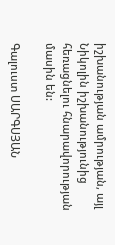իշխանության ամրության, այլ Նիկոլին իշխանությունից հեռացնելու հնարավորության մասին են:

Գալուստ ՍԱՐԳՍՅԱՆ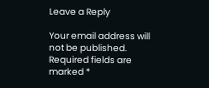Leave a Reply

Your email address will not be published. Required fields are marked *